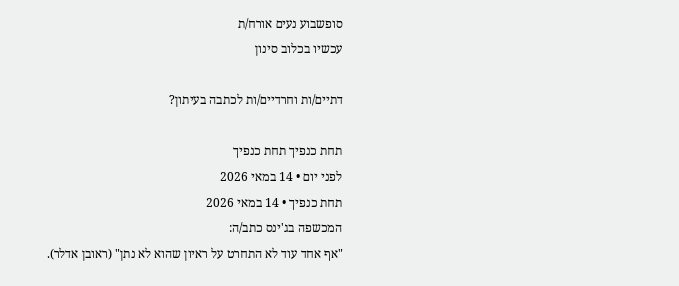סופשבוע נעים אורח/ת
עכשיו בכלוב סינון

דתיים/ות וחרדיים/ות לכתבה בעיתון?

תחת כנפיך תחת כנפיך
לפני יום • 14 במאי 2026
תחת כנפיך • 14 במאי 2026
המכשפה בג'ינס כתב/ה:
"אף אחד עוד לא התחרט על ראיון שהוא לא נתן" (ראובן אדלר).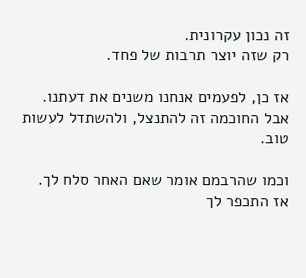זה נכון עקרונית.
רק שזה יוצר תרבות של פחד.

אז כן, לפעמים אנחנו משנים את דעתנו.
אבל החוכמה זה להתנצל, ולהשתדל לעשות טוב.

וכמו שהרבמם אומר שאם האחר סלח לך.
אז התכפר לך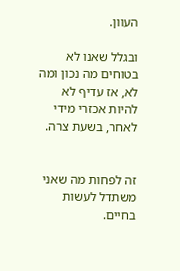העוון.

ובגלל שאנו לא בטוחים מה נכון ומה לא, אז עדיף לא להיות אכזרי מידי לאחר, בשעת צרה.


זה לפחות מה שאני משתדל לעשות בחיים.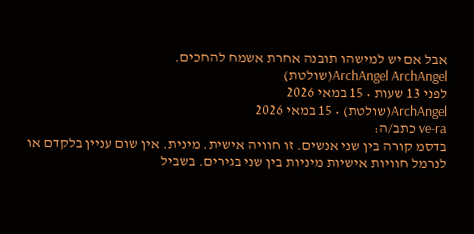אבל אם יש למישהו תובנה אחרת אשמח להחכים.
ArchAngel ArchAngel(שולטת)
לפני 13 שעות • 15 במאי 2026
ArchAngel(שולטת) • 15 במאי 2026
ve-ra כתב/ה:
בדסמ קורה בין שני אנשים. זו חוויה אישית. מינית. אין שום עניין בלקדם או לנרמל חוויות אישיות מיניות בין שני בגירים. בשביל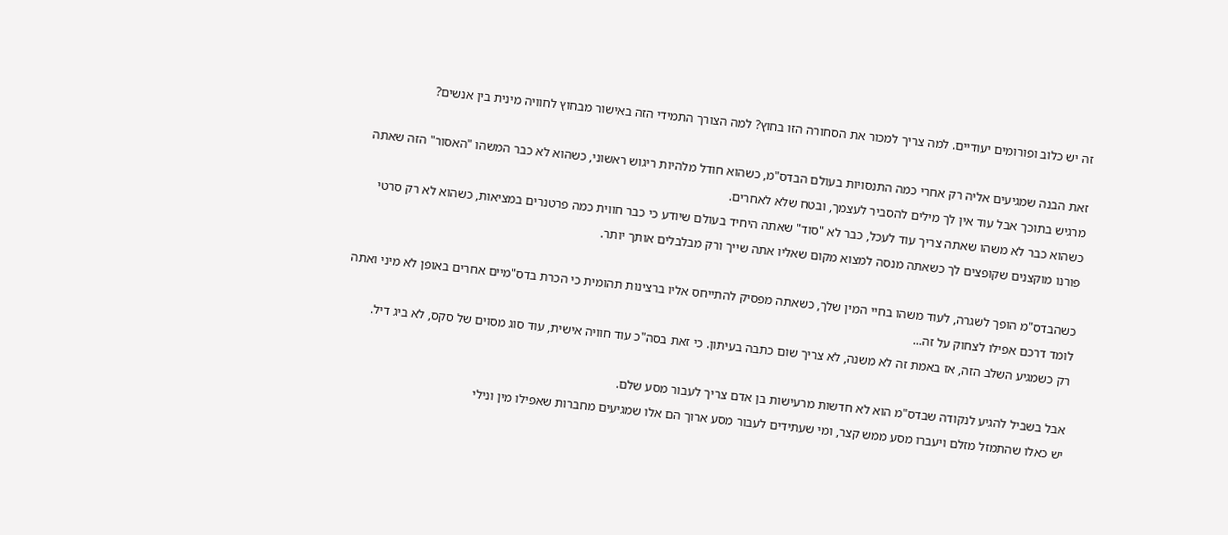זה יש כלוב ופורומים יעודיים. למה צריך למכור את הסחורה הזו בחוץ? למה הצורך התמידי הזה באישור מבחוץ לחוויה מינית בין אנשים?

זאת הבנה שמגיעים אליה רק אחרי כמה התנסויות בעולם הבדס"מ, כשהוא חודל מלהיות ריגוש ראשוני, כשהוא לא כבר המשהו "האסור" הזה שאתה מרגיש בתוכך אבל עוד אין לך מילים להסביר לעצמך, ובטח שלא לאחרים.
כשהוא כבר לא משהו שאתה צריך עוד לעכל, כבר לא "סוד" שאתה היחיד בעולם שיודע כי כבר חווית כמה פרטנרים במציאות, כשהוא לא רק סרטי פורנו מוקצנים שקופצים לך כשאתה מנסה למצוא מקום שאליו אתה שייך ורק מבלבלים אותך יותר.

כשהבדס"מ הופך לשגרה, לעוד משהו בחיי המין שלך, כשאתה מפסיק להתייחס אליו ברצינות תהומית כי הכרת בדס"מיים אחרים באופן לא מיני ואתה לומד דרכם אפילו לצחוק על זה...
רק כשמגיע השלב הזה, אז באמת זה לא משנה, לא צריך שום כתבה בעיתון. כי זאת בסה"כ עוד חוויה אישית, עוד סוג מסוים של סקס, לא ביג דיל.

אבל בשביל להגיע לנקודה שבדס"מ הוא לא חדשות מרעישות בן אדם צריך לעבור מסע שלם.
יש כאלו שהתמזל מזלם ויעברו מסע ממש קצר, ומי שעתידים לעבור מסע ארוך הם אלו שמגיעים מחברות שאפילו מין ונילי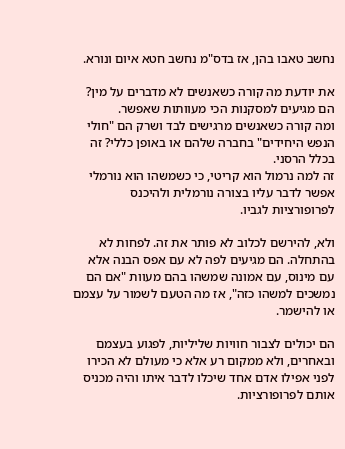נחשב טאבו בהן, אז בדס"מ נחשב חטא איום ונורא.

את יודעת מה קורה כשאנשים לא מדברים על מין? הם מגיעים למסקנות הכי מעוותות שאפשר.
ומה קורה כשאנשים מרגישים לבד ושרק הם "חולי הנפש היחידים" בחברה שלהם או באופן כללי? זה בכלל הרסני.
זה למה נרמול הוא קריטי, כי כשמשהו הוא נורמלי אפשר לדבר עליו בצורה נורמלית ולהיכנס לפרופורציות לגביו.

ולא, להירשם לכלוב לא פותר את זה. לפחות לא בהתחלה. הם מגיעים לפה לא עם אפס הבנה אלא עם מינוס, עם אמונה שמשהו בהם מעוות "אם הם נמשכים למשהו כזה", אז מה הטעם לשמור על עצמם או להישמר.

הם יכולים לצבור חוויות שליליות, לפגוע בעצמם ובאחרים, ולא ממקום רע אלא כי מעולם לא הכירו לפני אפילו אדם אחד שיכלו לדבר איתו והיה מכניס אותם לפרופורציות.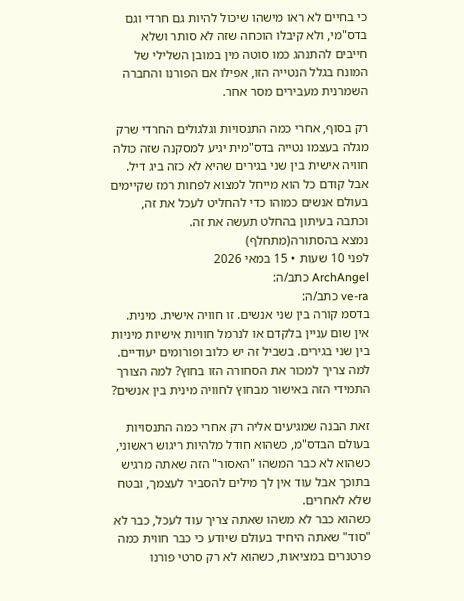כי בחיים לא ראו מישהו שיכול להיות גם חרדי וגם בדס"מי, ולא קיבלו הוכחה שזה לא סותר ושלא חייבים להתנהג כמו סוטה מין במובן השלילי של המונח בגלל הנטייה הזו, אפילו אם הפורנו והחברה השמרנית מעבירים מסר אחר.

רק בסוף, אחרי כמה התנסויות וגלגולים החרדי שרק מגלה בעצמו נטייה בדס"מית יגיע למסקנה שזה כולה חוויה אישית בין שני בגירים שהיא לא כזה ביג דיל.
אבל קודם כל הוא מייחל למצוא לפחות רמז שקיימים בעולם אנשים כמוהו כדי להחליט לעכל את זה, וכתבה בעיתון בהחלט תעשה את זה.
נמצא בהסתורה(מתחלף)
לפני 10 שעות • 15 במאי 2026
ArchAngel כתב/ה:
ve-ra כתב/ה:
בדסמ קורה בין שני אנשים. זו חוויה אישית. מינית. אין שום עניין בלקדם או לנרמל חוויות אישיות מיניות בין שני בגירים. בשביל זה יש כלוב ופורומים יעודיים. למה צריך למכור את הסחורה הזו בחוץ? למה הצורך התמידי הזה באישור מבחוץ לחוויה מינית בין אנשים?

זאת הבנה שמגיעים אליה רק אחרי כמה התנסויות בעולם הבדס"מ, כשהוא חודל מלהיות ריגוש ראשוני, כשהוא לא כבר המשהו "האסור" הזה שאתה מרגיש בתוכך אבל עוד אין לך מילים להסביר לעצמך, ובטח שלא לאחרים.
כשהוא כבר לא משהו שאתה צריך עוד לעכל, כבר לא "סוד" שאתה היחיד בעולם שיודע כי כבר חווית כמה פרטנרים במציאות, כשהוא לא רק סרטי פורנו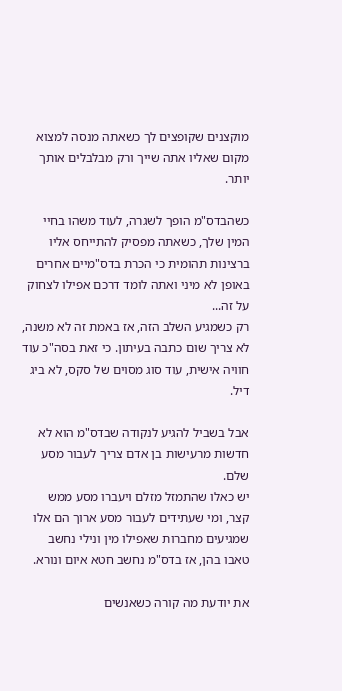מוקצנים שקופצים לך כשאתה מנסה למצוא מקום שאליו אתה שייך ורק מבלבלים אותך יותר.

כשהבדס"מ הופך לשגרה, לעוד משהו בחיי המין שלך, כשאתה מפסיק להתייחס אליו ברצינות תהומית כי הכרת בדס"מיים אחרים באופן לא מיני ואתה לומד דרכם אפילו לצחוק על זה...
רק כשמגיע השלב הזה, אז באמת זה לא משנה, לא צריך שום כתבה בעיתון. כי זאת בסה"כ עוד חוויה אישית, עוד סוג מסוים של סקס, לא ביג דיל.

אבל בשביל להגיע לנקודה שבדס"מ הוא לא חדשות מרעישות בן אדם צריך לעבור מסע שלם.
יש כאלו שהתמזל מזלם ויעברו מסע ממש קצר, ומי שעתידים לעבור מסע ארוך הם אלו שמגיעים מחברות שאפילו מין ונילי נחשב טאבו בהן, אז בדס"מ נחשב חטא איום ונורא.

את יודעת מה קורה כשאנשים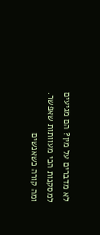לא מדברים על מין? הם מגיעים למסקנות הכי מעוותות שאפשר.
ומה קורה כשאנשים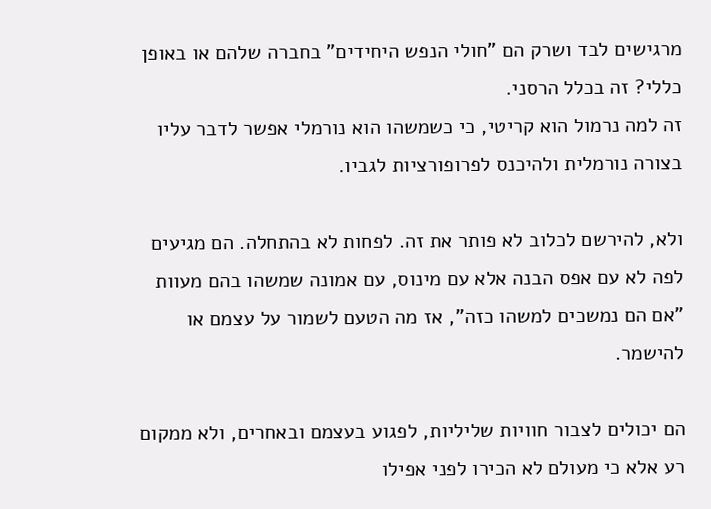מרגישים לבד ושרק הם "חולי הנפש היחידים" בחברה שלהם או באופן כללי? זה בכלל הרסני.
זה למה נרמול הוא קריטי, כי כשמשהו הוא נורמלי אפשר לדבר עליו בצורה נורמלית ולהיכנס לפרופורציות לגביו.

ולא, להירשם לכלוב לא פותר את זה. לפחות לא בהתחלה. הם מגיעים לפה לא עם אפס הבנה אלא עם מינוס, עם אמונה שמשהו בהם מעוות "אם הם נמשכים למשהו כזה", אז מה הטעם לשמור על עצמם או להישמר.

הם יכולים לצבור חוויות שליליות, לפגוע בעצמם ובאחרים, ולא ממקום רע אלא כי מעולם לא הכירו לפני אפילו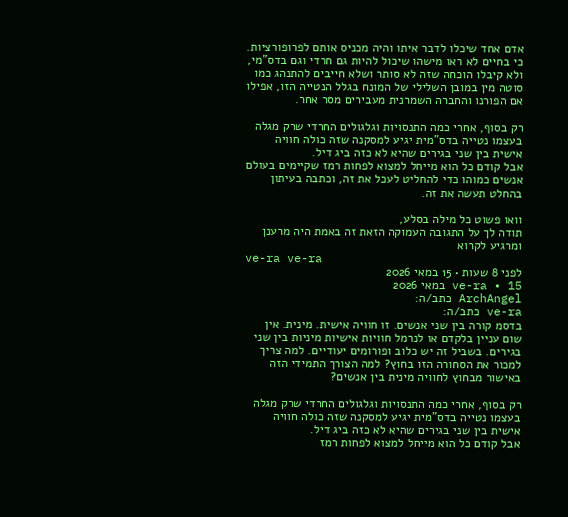אדם אחד שיכלו לדבר איתו והיה מכניס אותם לפרופורציות.
כי בחיים לא ראו מישהו שיכול להיות גם חרדי וגם בדס"מי, ולא קיבלו הוכחה שזה לא סותר ושלא חייבים להתנהג כמו סוטה מין במובן השלילי של המונח בגלל הנטייה הזו, אפילו אם הפורנו והחברה השמרנית מעבירים מסר אחר.

רק בסוף, אחרי כמה התנסויות וגלגולים החרדי שרק מגלה בעצמו נטייה בדס"מית יגיע למסקנה שזה כולה חוויה אישית בין שני בגירים שהיא לא כזה ביג דיל.
אבל קודם כל הוא מייחל למצוא לפחות רמז שקיימים בעולם אנשים כמוהו כדי להחליט לעכל את זה, וכתבה בעיתון בהחלט תעשה את זה.

וואו פשוט כל מילה בסלע,
תודה לך על התגובה העמוקה הזאת זה באמת היה מרענן ומרגיע לקרוא
ve-ra ve-ra
לפני 8 שעות • 15 במאי 2026
ve-ra • 15 במאי 2026
ArchAngel כתב/ה:
ve-ra כתב/ה:
בדסמ קורה בין שני אנשים. זו חוויה אישית. מינית. אין שום עניין בלקדם או לנרמל חוויות אישיות מיניות בין שני בגירים. בשביל זה יש כלוב ופורומים יעודיים. למה צריך למכור את הסחורה הזו בחוץ? למה הצורך התמידי הזה באישור מבחוץ לחוויה מינית בין אנשים?

רק בסוף, אחרי כמה התנסויות וגלגולים החרדי שרק מגלה בעצמו נטייה בדס"מית יגיע למסקנה שזה כולה חוויה אישית בין שני בגירים שהיא לא כזה ביג דיל.
אבל קודם כל הוא מייחל למצוא לפחות רמז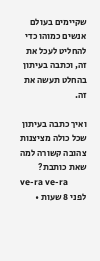שקיימים בעולם אנשים כמוהו כדי להחליט לעכל את זה, וכתבה בעיתון בהחלט תעשה את זה.

ואיך כתבה בעיתון שכל כולה מציצנות צהובה קשורה למה שאת כותבת?
ve-ra ve-ra
לפני 8 שעות •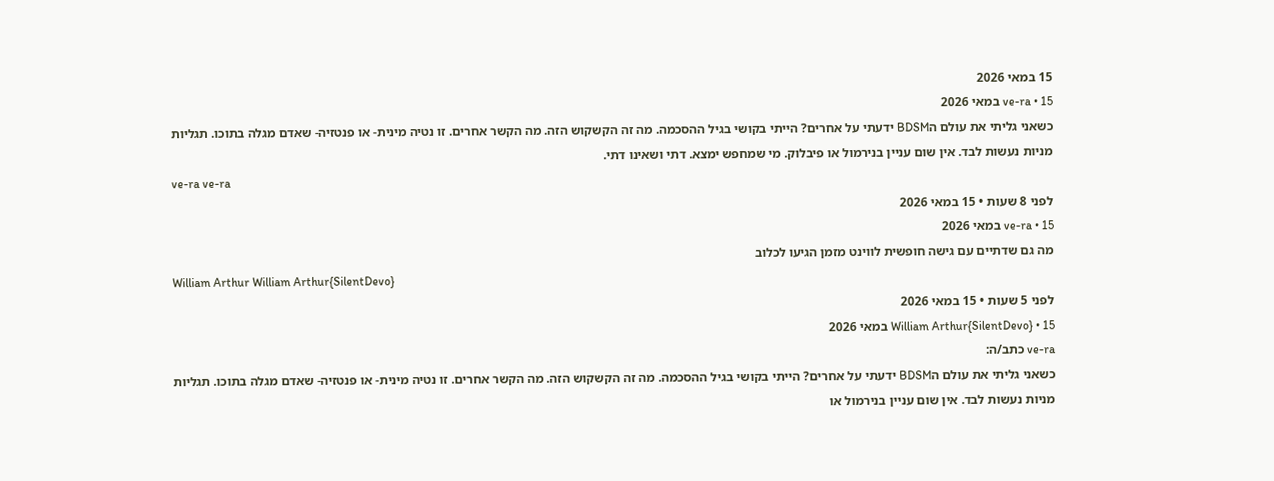15 במאי 2026
ve-ra • 15 במאי 2026
כשאני גליתי את עולם הBDSM ידעתי על אחרים? הייתי בקושי בגיל ההסכמה. מה זה הקשקוש הזה. מה הקשר אחרים. זו נטיה מינית- או פנטזיה- שאדם מגלה בתוכו. תגליות מניות נעשות לבד. אין שום עניין בנירמול או פיבלוק. מי שמחפש ימצא. דתי ושאינו דתי.
ve-ra ve-ra
לפני 8 שעות • 15 במאי 2026
ve-ra • 15 במאי 2026
מה גם שדתיים עם גישה חופשית לווינט מזמן הגיעו לכלוב
William Arthur William Arthur{SilentDevo}
לפני 5 שעות • 15 במאי 2026
William Arthur{SilentDevo} • 15 במאי 2026
ve-ra כתב/ה:
כשאני גליתי את עולם הBDSM ידעתי על אחרים? הייתי בקושי בגיל ההסכמה. מה זה הקשקוש הזה. מה הקשר אחרים. זו נטיה מינית- או פנטזיה- שאדם מגלה בתוכו. תגליות מניות נעשות לבד. אין שום עניין בנירמול או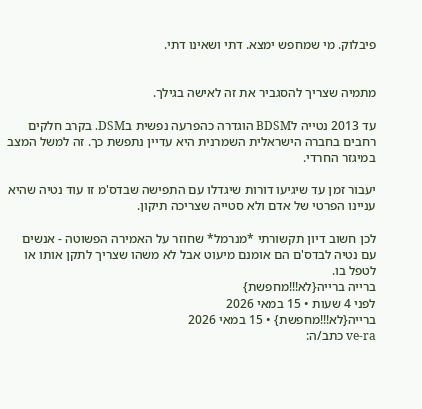פיבלוק. מי שמחפש ימצא. דתי ושאינו דתי.


מתמיה שצריך להסגביר את זה לאישה בגילך.

עד 2013 נטייה לBDSM הוגדרה כהפרעה נפשית בDSM. בקרב חלקים רחבים בחברה הישראלית השמרנית היא עדיין נתפשת כך. זה למשל המצב במיגזר החרדי.

יעבור זמן עד שיגיעו דורות שיגדלו עם התפישה שבדס'מ זו עוד נטיה שהיא עניינו הפרטי של אדם ולא סטייה שצריכה תיקון.

לכן חשוב דיון תקשורתי *מנרמל* שחוזר על האמירה הפשוטה - אנשים עם נטיה לבדס'ם הם אומנם מיעוט אבל לא משהו שצריך לתקן אותו או לטפל בו.
ברייה ברייה{לא!!!מחפשת}
לפני 4 שעות • 15 במאי 2026
ברייה{לא!!!מחפשת} • 15 במאי 2026
ve-ra כתב/ה: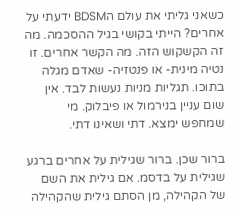כשאני גליתי את עולם הBDSM ידעתי על אחרים? הייתי בקושי בגיל ההסכמה. מה זה הקשקוש הזה. מה הקשר אחרים. זו נטיה מינית- או פנטזיה- שאדם מגלה בתוכו. תגליות מניות נעשות לבד. אין שום עניין בנירמול או פיבלוק. מי שמחפש ימצא. דתי ושאינו דתי.

ברור שכן. ברור שגילית על אחרים ברגע שגילית על בדסמ. אם גילית את השם של הקהילה, מן הסתם גילית שהקהילה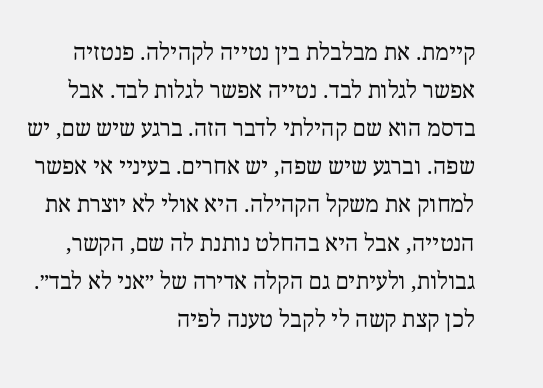קיימת. את מבלבלת בין נטייה לקהילה. פנטזיה אפשר לגלות לבד. נטייה אפשר לגלות לבד. אבל בדסמ הוא שם קהילתי לדבר הזה. ברגע שיש שם, יש שפה. וברגע שיש שפה, יש אחרים. בעיניי אי אפשר למחוק את משקל הקהילה. היא אולי לא יוצרת את הנטייה, אבל היא בהחלט נותנת לה שם, הקשר, גבולות, ולעיתים גם הקלה אדירה של ״אני לא לבד״. לכן קצת קשה לי לקבל טענה לפיה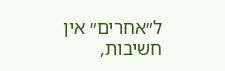ל״אחרים״ אין חשיבות,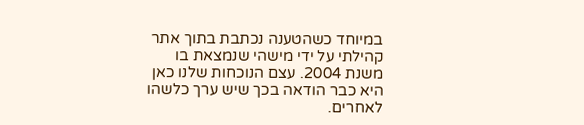במיוחד כשהטענה נכתבת בתוך אתר קהילתי על ידי מישהי שנמצאת בו משנת 2004. עצם הנוכחות שלנו כאן היא כבר הודאה בכך שיש ערך כלשהו לאחרים.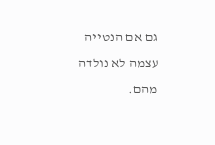גם אם הנטייה עצמה לא נולדה מהם.